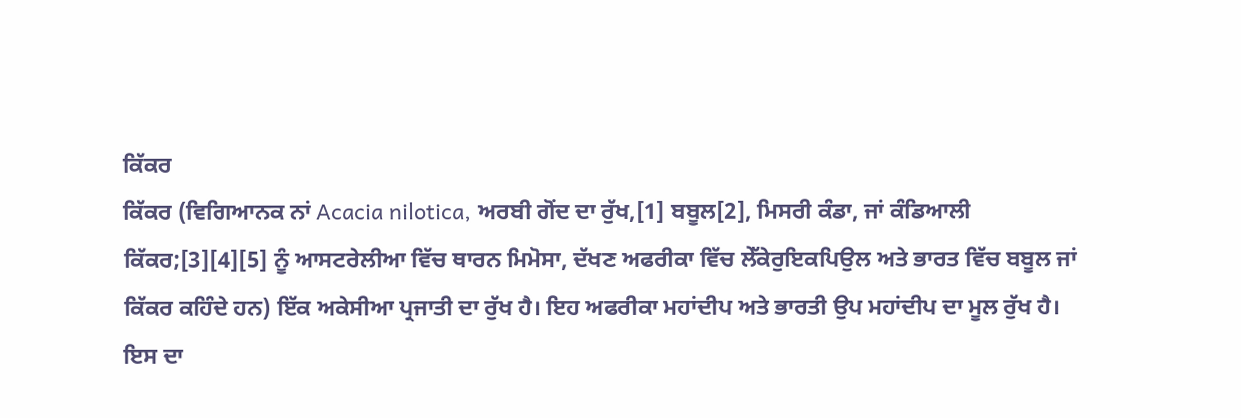ਕਿੱਕਰ
ਕਿੱਕਰ (ਵਿਗਿਆਨਕ ਨਾਂ Acacia nilotica, ਅਰਬੀ ਗੋਂਦ ਦਾ ਰੁੱਖ,[1] ਬਬੂਲ[2], ਮਿਸਰੀ ਕੰਡਾ, ਜਾਂ ਕੰਡਿਆਲੀ ਕਿੱਕਰ;[3][4][5] ਨੂੰ ਆਸਟਰੇਲੀਆ ਵਿੱਚ ਥਾਰਨ ਮਿਮੋਸਾ, ਦੱਖਣ ਅਫਰੀਕਾ ਵਿੱਚ ਲੇੱਕੇਰੁਇਕਪਿਉਲ ਅਤੇ ਭਾਰਤ ਵਿੱਚ ਬਬੂਲ ਜਾਂ ਕਿੱਕਰ ਕਹਿੰਦੇ ਹਨ) ਇੱਕ ਅਕੇਸੀਆ ਪ੍ਰਜਾਤੀ ਦਾ ਰੁੱਖ ਹੈ। ਇਹ ਅਫਰੀਕਾ ਮਹਾਂਦੀਪ ਅਤੇ ਭਾਰਤੀ ਉਪ ਮਹਾਂਦੀਪ ਦਾ ਮੂਲ ਰੁੱਖ ਹੈ। ਇਸ ਦਾ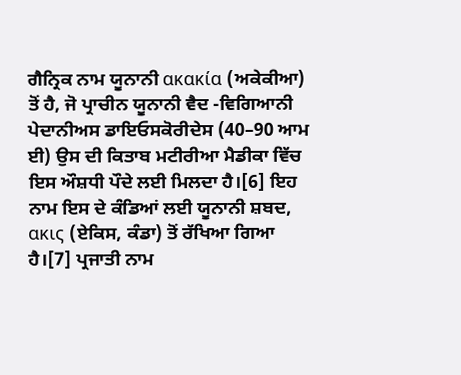ਗੈਨ੍ਰਿਕ ਨਾਮ ਯੂਨਾਨੀ ακακία (ਅਕੇਕੀਆ) ਤੋਂ ਹੈ, ਜੋ ਪ੍ਰਾਚੀਨ ਯੂਨਾਨੀ ਵੈਦ -ਵਿਗਿਆਨੀ ਪੇਦਾਨੀਅਸ ਡਾਇਓਸਕੋਰੀਦੇਸ (40–90 ਆਮ ਈ) ਉਸ ਦੀ ਕਿਤਾਬ ਮਟੀਰੀਆ ਮੈਡੀਕਾ ਵਿੱਚ ਇਸ ਔਸ਼ਧੀ ਪੌਦੇ ਲਈ ਮਿਲਦਾ ਹੈ।[6] ਇਹ ਨਾਮ ਇਸ ਦੇ ਕੰਡਿਆਂ ਲਈ ਯੂਨਾਨੀ ਸ਼ਬਦ, ακις (ਏਕਿਸ, ਕੰਡਾ) ਤੋਂ ਰੱਖਿਆ ਗਿਆ ਹੈ।[7] ਪ੍ਰਜਾਤੀ ਨਾਮ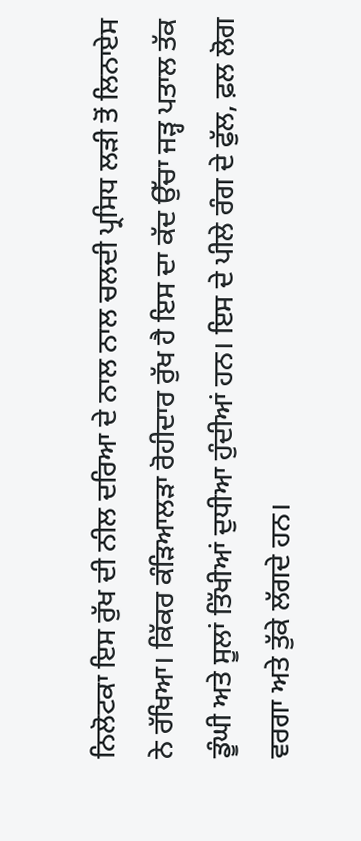ਨਿਲੋਟਕਾ ਇਸ ਰੁੱਖ ਦੀ ਨੀਲ ਦਰਿਆ ਦੇ ਨਾਲ ਨਾਲ ਚਲਦੀ ਪ੍ਰਸਿਧ ਲੜੀ ਤੋਂ ਲਿਨਾਏਸ ਨੇ ਰੱਖਿਆ। ਕਿੱਕਰ ਕੰੜਿਆਲੜਾ ਰੋਹੀਦਾਰ ਰੁੱਖ ਹੈ ਇਸ ਦਾ ਕੱਦ ਉੱਚਾ ਜੜ੍ਹ ਪਤਾਲ ਤੱਕ ਡੂੰਘੀ ਅਤੇ ਸੂਲਾਂ ਤਿੱਖੀਆਂ ਦੁਧੀਆ ਹੁੰਦੀਆਂ ਹਨ। ਇਸ ਦੇ ਪੀਲੇ ਰੰਗ ਦੇ ਫੁੱਲ, ਫ਼ਲ ਲੋਗ ਵਰਗਾ ਅਤੇ ਤੁੱਕੇ ਲੱਗਦੇ ਹਨ।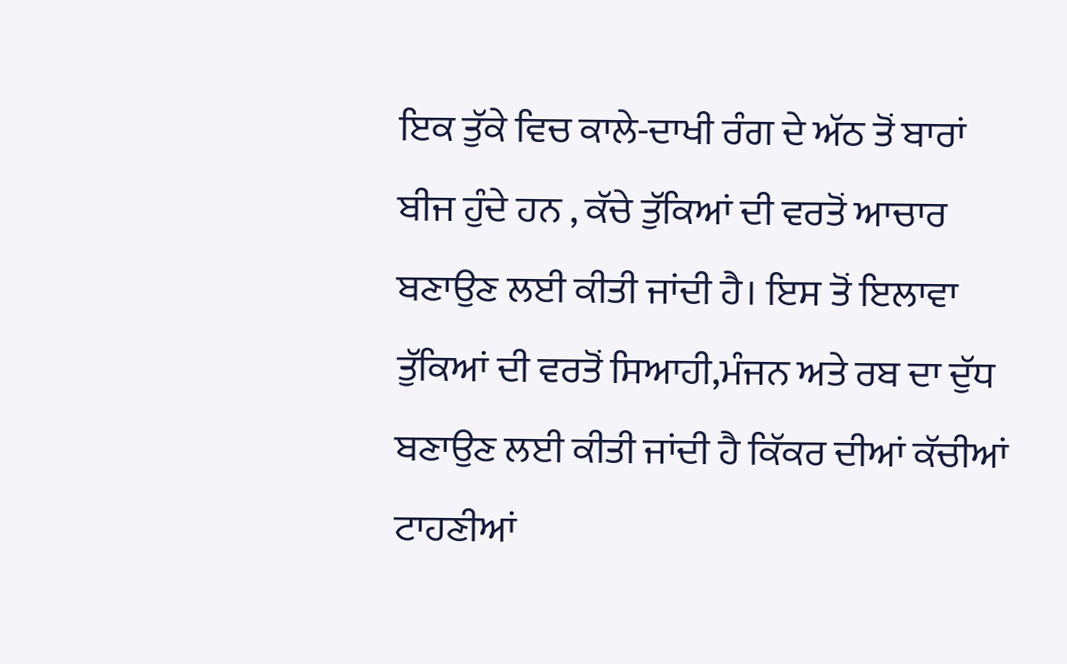ਇਕ ਤੁੱਕੇ ਵਿਚ ਕਾਲੇ-ਦਾਖੀ ਰੰਗ ਦੇ ਅੱਠ ਤੋਂ ਬਾਰਾਂ ਬੀਜ ਹੁੰਦੇ ਹਨ , ਕੱਚੇ ਤੁੱਕਿਆਂ ਦੀ ਵਰਤੋਂ ਆਚਾਰ ਬਣਾਉਣ ਲਈ ਕੀਤੀ ਜਾਂਦੀ ਹੈ। ਇਸ ਤੋਂ ਇਲਾਵਾ ਤੁੱਕਿਆਂ ਦੀ ਵਰਤੋਂ ਸਿਆਹੀ,ਮੰਜਨ ਅਤੇ ਰਬ ਦਾ ਦੁੱਧ ਬਣਾਉਣ ਲਈ ਕੀਤੀ ਜਾਂਦੀ ਹੈ ਕਿੱਕਰ ਦੀਆਂ ਕੱਚੀਆਂ ਟਾਹਣੀਆਂ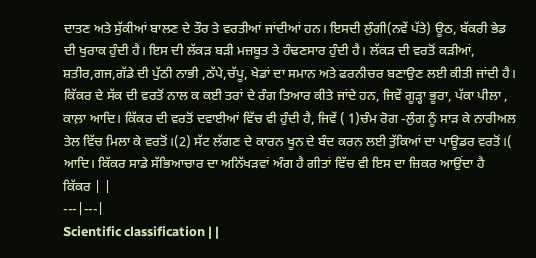ਦਾਤਣ ਅਤੇ ਸੁੱਕੀਆਂ ਬਾਲਣ ਦੇ ਤੌਰ ਤੇ ਵਰਤੀਆਂ ਜਾਂਦੀਆਂ ਹਨ। ਇਸਦੀ ਲੁੰਗੀ(ਨਵੇਂ ਪੱਤੇ) ਊਠ, ਬੱਕਰੀ ਭੇਡ ਦੀ ਖੁਰਾਕ ਹੁੰਦੀ ਹੈ। ਇਸ ਦੀ ਲੱਕੜ ਬੜੀ ਮਜ਼ਬੂਤ ਤੇ ਹੰਢਣਸਾਰ ਹੁੰਦੀ ਹੈ। ਲੱਕੜ ਦੀ ਵਰਤੋਂ ਕੜੀਆਂ, ਸ਼ਤੀਰ,ਗਜ,ਗੱਡੇ ਦੀ ਪੁੱਠੀ ਨਾਭੀ ,ਠੱਪੇ,ਚੱਪੂ, ਖੇਡਾਂ ਦਾ ਸਮਾਨ ਅਤੇ ਫਰਨੀਚਰ ਬਣਾਉਣ ਲਈ ਕੀਤੀ ਜਾਂਦੀ ਹੈ। ਕਿੱਕਰ ਦੇ ਸੱਕ ਦੀ ਵਰਤੋਂ ਨਾਲ ਕ ਕਈ ਤਰਾਂ ਦੇ ਰੰਗ ਤਿਆਰ ਕੀਤੇ ਜਾਂਦੇ ਹਨ, ਜਿਵੇਂ ਗੂੜ੍ਹਾ ਭੂਰਾ, ਪੱਕਾ ਪੀਲਾ , ਕਾਲ਼ਾ ਆਦਿ। ਕਿੱਕਰ ਦੀ ਵਰਤੋਂ ਦਵਾਈਆਂ ਵਿੱਚ ਵੀ ਹੁੰਦੀ ਹੈ, ਜਿਵੇਂ ( 1)ਚੰਮ ਰੋਗ -ਲੁੰਗ ਨੂੰ ਸਾੜ ਕੇ ਨਾਰੀਅਲ ਤੇਲ ਵਿੱਚ ਮਿਲਾ ਕੇ ਵਰਤੋਂ।(2) ਸੱਟ ਲੱਗਣ ਦੇ ਕਾਰਨ ਖੂਨ ਦੇ ਬੰਦ ਕਰਨ ਲਈ ਤੁੱਕਿਆਂ ਦਾ ਪਾਊਡਰ ਵਰਤੋਂ।( ਆਦਿ। ਕਿੱਕਰ ਸਾਡੇ ਸੱਭਿਆਚਾਰ ਦਾ ਅਨਿੱਖੜਵਾਂ ਅੰਗ ਹੈ ਗੀਤਾਂ ਵਿੱਚ ਵੀ ਇਸ ਦਾ ਜ਼ਿਕਰ ਆਉਂਦਾ ਹੈ
ਕਿੱਕਰ | |
---|---|
Scientific classification | |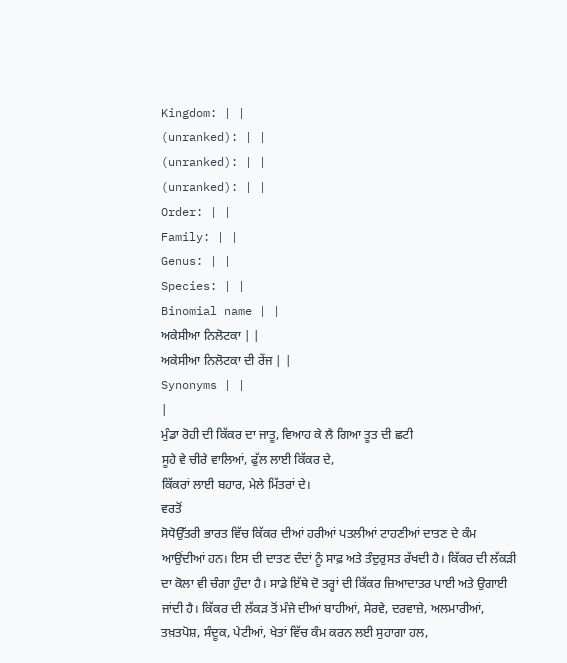Kingdom: | |
(unranked): | |
(unranked): | |
(unranked): | |
Order: | |
Family: | |
Genus: | |
Species: | |
Binomial name | |
ਅਕੇਸੀਆ ਨਿਲੋਟਕਾ | |
ਅਕੇਸੀਆ ਨਿਲੋਟਕਾ ਦੀ ਰੇਂਜ | |
Synonyms | |
|
ਮੁੰਡਾ ਰੋਹੀ ਦੀ ਕਿੱਕਰ ਦਾ ਜਾਤੂ, ਵਿਆਹ ਕੇ ਲੈ ਗਿਆ ਤੂਤ ਦੀ ਛਟੀ
ਸੂਹੇ ਵੇ ਚੀਰੇ ਵਾਲਿਆਂ, ਫੁੱਲ ਲਾਈ ਕਿੱਕਰ ਦੇ,
ਕਿੱਕਰਾਂ ਲਾਈ ਬਹਾਰ, ਮੇਲੇ ਮਿੱਤਰਾਂ ਦੇ।
ਵਰਤੋਂ
ਸੋਧੋਉੱਤਰੀ ਭਾਰਤ ਵਿੱਚ ਕਿੱਕਰ ਦੀਆਂ ਹਰੀਆਂ ਪਤਲੀਆਂ ਟਾਹਣੀਆਂ ਦਾਤਣ ਦੇ ਕੰਮ ਆਉਂਦੀਆਂ ਹਨ। ਇਸ ਦੀ ਦਾਤਣ ਦੰਦਾਂ ਨੂੰ ਸਾਫ਼ ਅਤੇ ਤੰਦੁਰੁਸਤ ਰੱਖਦੀ ਹੈ। ਕਿੱਕਰ ਦੀ ਲੱਕੜੀ ਦਾ ਕੋਲਾ ਵੀ ਚੰਗਾ ਹੁੰਦਾ ਹੈ। ਸਾਡੇ ਇੱਥੇ ਦੋ ਤਰ੍ਹਾਂ ਦੀ ਕਿੱਕਰ ਜ਼ਿਆਦਾਤਰ ਪਾਈ ਅਤੇ ਉਗਾਈ ਜਾਂਦੀ ਹੈ। ਕਿੱਕਰ ਦੀ ਲੱਕੜ ਤੋਂ ਮੰਜੇ ਦੀਆਂ ਬਾਹੀਆਂ, ਸੇਰਵੇ, ਦਰਵਾਜ਼ੇ, ਅਲਮਾਰੀਆਂ, ਤਖ਼ਤਪੋਸ਼, ਸੰਦੂਕ, ਪੇਟੀਆਂ, ਖੇਤਾਂ ਵਿੱਚ ਕੰਮ ਕਰਨ ਲਈ ਸੁਹਾਗਾ ਹਲ,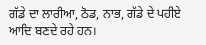ਗੱਡੇ ਦਾ ਲਾਰੀਆ, ਠੋਡ, ਨਾਭ, ਗੱਡੇ ਦੇ ਪਹੀਏ ਆਦਿ ਬਣਦੇ ਰਹੇ ਹਨ।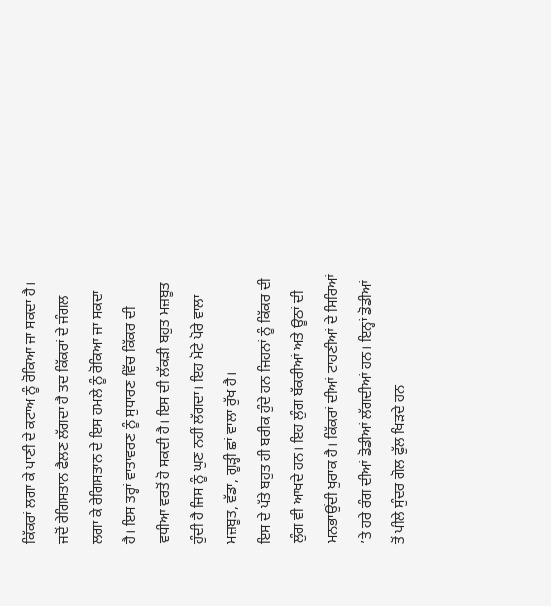ਕਿੱਕਰਾਂ ਲਗਾ ਕੇ ਪਾਣੀ ਦੇ ਕਟਾਅ ਨੂੰ ਰੋਕਿਆ ਜਾ ਸਕਦਾ ਹੈ। ਜਦੋਂ ਰੇਗਿਸਤਾਨ ਫੈਲਣ ਲੱਗਦਾ ਹੈ ਤਦ ਕਿੱਕਰਾਂ ਦੇ ਜੰਗਲ ਲਗਾ ਕੇ ਰੇਗਿਸਤਾਨ ਦੇ ਇਸ ਹਮਲੇ ਨੂੰ ਰੋਕਿਆ ਜਾ ਸਕਦਾ ਹੈ। ਇਸ ਤਰ੍ਹਾਂ ਵਾਤਾਵਰਣ ਨੂੰ ਸੁਧਾਰਣ ਵਿੱਚ ਕਿੱਕਰ ਦੀ ਵਧੀਆ ਵਰਤੋਂ ਹੋ ਸਕਦੀ ਹੈ। ਇਸ ਦੀ ਲੱਕੜੀ ਬਹੁਤ ਮਜ਼ਬੂਤ ਹੁੰਦੀ ਹੈ ਜਿਸ ਨੂੰ ਘੁਣ ਨਹੀਂ ਲੱਗਦਾ। ਇਹ ਮੋਟੇ ਪੋਰੇ ਵਾਲਾ ਮਜ਼ਬੂਤ, ਵੱਡਾ, ਗੂੜ੍ਹੀ ਛਾਂ ਵਾਲਾ ਰੁੱਖ ਹੈ।
ਇਸ ਦੇ ਪੱਤੇ ਬਹੁਤ ਹੀ ਬਰੀਕ ਹੁੰਦੇ ਹਨ ਜਿਹਨਾਂ ਨੂੰ ਕਿੱਕਰ ਦੀ ਲੁੰਗ ਵੀ ਆਖਦੇ ਹਨ। ਇਹ ਲੁੰਗ ਬੱਕਰੀਆਂ ਅਤੇ ਊਠਾਂ ਦੀ ਮਨਭਾਉਂਦੀ ਖੁਰਾਕ ਹੈ। ਕਿੱਕਰਾਂ ਦੀਆਂ ਟਾਹਣੀਆਂ ਦੇ ਸਿਰਿਆਂ ’ਤੇ ਹਰੇ ਰੰਗ ਦੀਆਂ ਡੋਡੀਆਂ ਲੱਗਦੀਆਂ ਹਨ। ਇਨ੍ਹਾਂ ਡੋਡੀਆਂ ਤੋਂ ਪੀਲੇ ਸੁੰਦਰ ਗੋਲ ਫੁੱਲ ਖਿੜਦੇ ਹਨ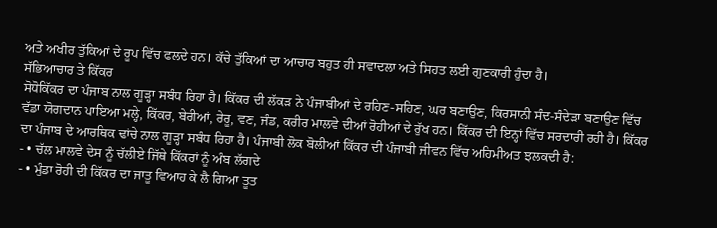ਅਤੇ ਅਖੀਰ ਤੁੱਕਿਆਂ ਦੇ ਰੂਪ ਵਿੱਚ ਫਲਦੇ ਹਨ। ਕੱਚੇ ਤੁੱਕਿਆਂ ਦਾ ਆਚਾਰ ਬਹੁਤ ਹੀ ਸਵਾਦਲਾ ਅਤੇ ਸਿਹਤ ਲਈ ਗੁਣਕਾਰੀ ਹੁੰਦਾ ਹੈ।
ਸੱਭਿਆਚਾਰ ਤੇ ਕਿੱਕਰ
ਸੋਧੋਕਿੱਕਰ ਦਾ ਪੰਜਾਬ ਨਾਲ ਗੂੜ੍ਹਾ ਸਬੰਧ ਰਿਹਾ ਹੈ। ਕਿੱਕਰ ਦੀ ਲੱਕੜ ਨੇ ਪੰਜਾਬੀਆਂ ਦੇ ਰਹਿਣ-ਸਹਿਣ, ਘਰ ਬਣਾਉਣ, ਕਿਰਸਾਨੀ ਸੰਦ-ਸੰਦੇੜਾ ਬਣਾਉਣ ਵਿੱਚ ਵੱਡਾ ਯੋਗਦਾਨ ਪਾਇਆ ਮਲ੍ਹੇ, ਕਿੱਕਰ, ਬੇਰੀਆਂ, ਰੇਰੂ, ਵਣ, ਜੰਡ, ਕਰੀਰ ਮਾਲਵੇ ਦੀਆਂ ਰੋਹੀਆਂ ਦੇ ਰੁੱਖ ਹਨ। ਕਿੱਕਰ ਦੀ ਇਨ੍ਹਾਂ ਵਿੱਚ ਸਰਦਾਰੀ ਰਹੀ ਹੈ। ਕਿੱਕਰ ਦਾ ਪੰਜਾਬ ਦੇ ਆਰਥਿਕ ਢਾਂਚੇ ਨਾਲ ਗੂੜ੍ਹਾ ਸਬੰਧ ਰਿਹਾ ਹੈ। ਪੰਜਾਬੀ ਲੋਕ ਬੋਲੀਆਂ ਕਿੱਕਰ ਦੀ ਪੰਜਾਬੀ ਜੀਵਨ ਵਿੱਚ ਅਹਿਮੀਅਤ ਝਲਕਦੀ ਹੈ:
- • ਚੱਲ ਮਾਲਵੇ ਦੇਸ ਨੂੰ ਚੱਲੀਏ ਜਿੱਥੇ ਕਿੱਕਰਾਂ ਨੂੰ ਅੰਬ ਲੱਗਦੇ
- • ਮੁੰਡਾ ਰੋਹੀ ਦੀ ਕਿੱਕਰ ਦਾ ਜਾਤੂ ਵਿਆਹ ਕੇ ਲੈ ਗਿਆ ਤੂਤ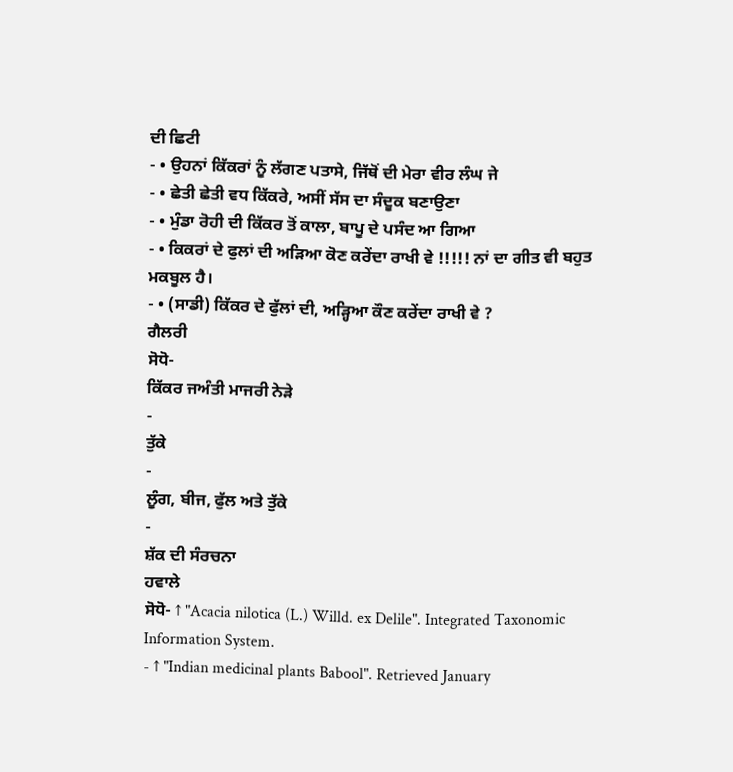ਦੀ ਛਿਟੀ
- • ਉਹਨਾਂ ਕਿੱਕਰਾਂ ਨੂੰ ਲੱਗਣ ਪਤਾਸੇ, ਜਿੱਥੋਂ ਦੀ ਮੇਰਾ ਵੀਰ ਲੰਘ ਜੇ
- • ਛੇਤੀ ਛੇਤੀ ਵਧ ਕਿੱਕਰੇ, ਅਸੀਂ ਸੱਸ ਦਾ ਸੰਦੂਕ ਬਣਾਉਣਾ
- • ਮੁੰਡਾ ਰੋਹੀ ਦੀ ਕਿੱਕਰ ਤੋਂ ਕਾਲਾ, ਬਾਪੂ ਦੇ ਪਸੰਦ ਆ ਗਿਆ
- • ਕਿਕਰਾਂ ਦੇ ਫੁਲਾਂ ਦੀ ਅੜਿਆ ਕੋਣ ਕਰੇਂਦਾ ਰਾਖੀ ਵੇ !!!!! ਨਾਂ ਦਾ ਗੀਤ ਵੀ ਬਹੁਤ ਮਕਬੂਲ ਹੈ।
- • (ਸਾਡੀ) ਕਿੱਕਰ ਦੇ ਫੁੱਲਾਂ ਦੀ, ਅੜ੍ਹਿਆ ਕੌਣ ਕਰੇਂਦਾ ਰਾਖੀ ਵੇ ?
ਗੈਲਰੀ
ਸੋਧੋ-
ਕਿੱਕਰ ਜਅੰਤੀ ਮਾਜਰੀ ਨੇੜੇ
-
ਤੁੱਕੇ
-
ਲੂੰਗ, ਬੀਜ, ਫੁੱਲ ਅਤੇ ਤੁੱਕੇ
-
ਸ਼ੱਕ ਦੀ ਸੰਰਚਨਾ
ਹਵਾਲੇ
ਸੋਧੋ- ↑ "Acacia nilotica (L.) Willd. ex Delile". Integrated Taxonomic Information System.
- ↑ "Indian medicinal plants Babool". Retrieved January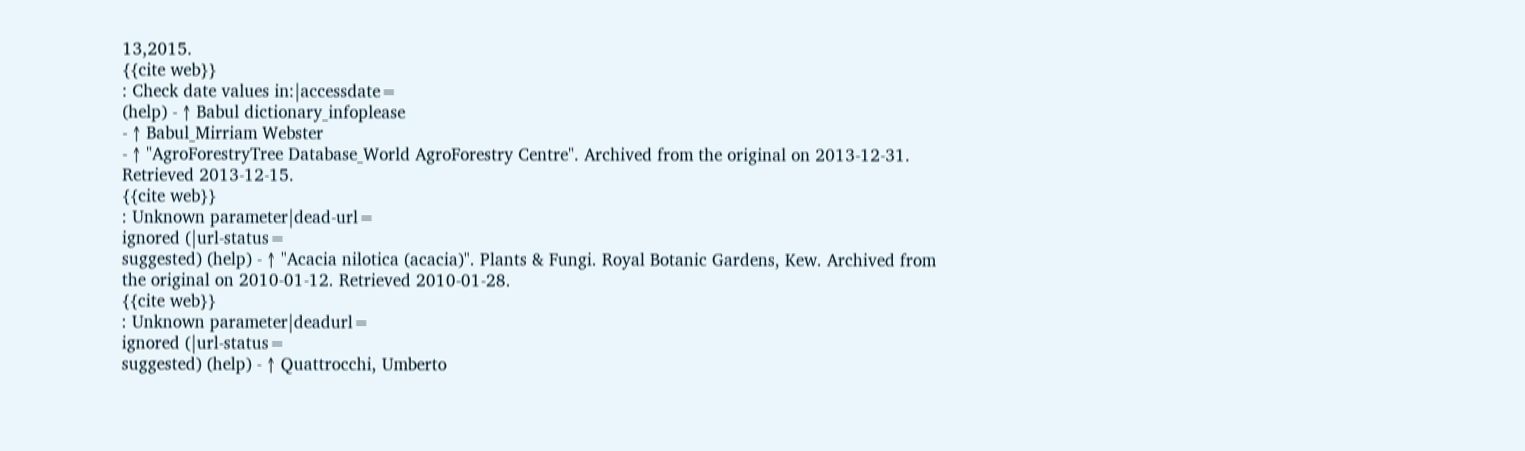13,2015.
{{cite web}}
: Check date values in:|accessdate=
(help) - ↑ Babul dictionary_infoplease
- ↑ Babul_Mirriam Webster
- ↑ "AgroForestryTree Database_World AgroForestry Centre". Archived from the original on 2013-12-31. Retrieved 2013-12-15.
{{cite web}}
: Unknown parameter|dead-url=
ignored (|url-status=
suggested) (help) - ↑ "Acacia nilotica (acacia)". Plants & Fungi. Royal Botanic Gardens, Kew. Archived from the original on 2010-01-12. Retrieved 2010-01-28.
{{cite web}}
: Unknown parameter|deadurl=
ignored (|url-status=
suggested) (help) - ↑ Quattrocchi, Umberto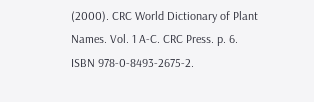(2000). CRC World Dictionary of Plant Names. Vol. 1 A-C. CRC Press. p. 6. ISBN 978-0-8493-2675-2.